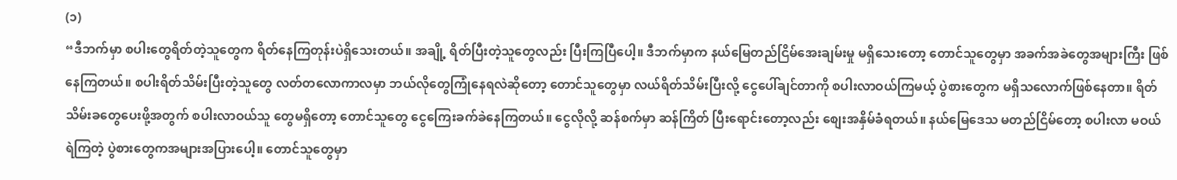(၁)
“ဒီဘက်မှာ စပါးတွေရိတ်တဲ့သူတွေက ရိတ်နေကြတုန်းပဲရှိသေးတယ်။ အချို့ ရိတ်ပြီးတဲ့သူတွေလည်း ပြီးကြပြီပေါ့။ ဒီဘက်မှာက နယ်မြေတည်ငြိမ်အေးချမ်းမှု မရှိသေးတော့ တောင်သူတွေမှာ အခက်အခဲတွေအများကြီး ဖြစ်နေကြတယ်။ စပါးရိတ်သိမ်းပြီးတဲ့သူတွေ လတ်တလောကာလမှာ ဘယ်လိုတွေကြုံနေရလဲဆိုတော့ တောင်သူတွေမှာ လယ်ရိတ်သိမ်းပြီးလို့ ငွေပေါ်ချင်တာကို စပါးလာဝယ်ကြမယ့် ပွဲစားတွေက မရှိသလောက်ဖြစ်နေတာ။ ရိတ်သိမ်းခတွေပေးဖို့အတွက် စပါးလာဝယ်သူ တွေမရှိတော့ တောင်သူတွေ ငွေကြေးခက်ခဲနေကြတယ်။ ငွေလိုလို့ ဆန်စက်မှာ ဆန်ကြိတ် ပြီးရောင်းတော့လည်း စျေးအနှိမ်ခံရတယ်။ နယ်မြေဒေသ မတည်ငြိမ်တော့ စပါးလာ မဝယ်ရဲကြတဲ့ ပွဲစားတွေကအများအပြားပေါ့။ တောင်သူတွေမှာ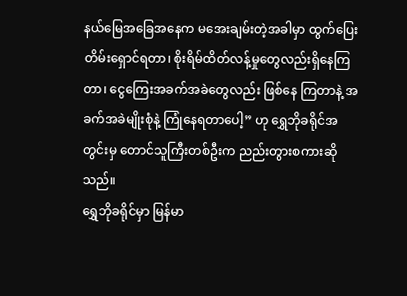နယ်မြေအခြေအနေက မအေးချမ်းတဲ့အခါမှာ ထွက်ပြေးတိမ်းရှောင်ရတာ၊ စိုးရိမ်ထိတ်လန့်မှုတွေလည်းရှိနေကြတာ၊ ငွေကြေးအခက်အခဲတွေလည်း ဖြစ်နေ ကြတာနဲ့ အခက်အခဲမျိုးစုံနဲ့ ကြုံနေရတာပေါ့” ဟု ရွှေဘိုခရိုင်အတွင်းမှ တောင်သူကြီးတစ်ဦးက ညည်းတွားစကားဆိုသည်။
ရွှေဘိုခရိုင်မှာ မြန်မာ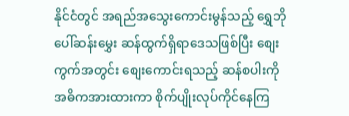နိုင်ငံတွင် အရည်အသွေးကောင်းမွန်သည့် ရွှေဘိုပေါ်ဆန်းမွှေး ဆန်ထွက်ရှိရာဒေသဖြစ်ပြီး စျေးကွက်အတွင်း စျေးကောင်းရသည့် ဆန်စပါးကို အဓိကအားထားကာ စိုက်ပျိုးလုပ်ကိုင်နေကြ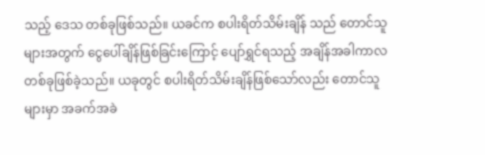သည့် ဒေသ တစ်ခုဖြစ်သည်။ ယခင်က စပါးရိတ်သိမ်းချိန် သည် တောင်သူများအတွက် ငွေပေါ်ချိန်ဖြစ်ခြင်းကြောင့် ပျော်ရွှင်ရသည့် အချိန်အခါကာလတစ်ခုဖြစ်ခဲ့သည်။ ယခုတွင် စပါးရိတ်သိမ်းချိန်ဖြစ်သော်လည်း တောင်သူများမှာ အခက်အခဲ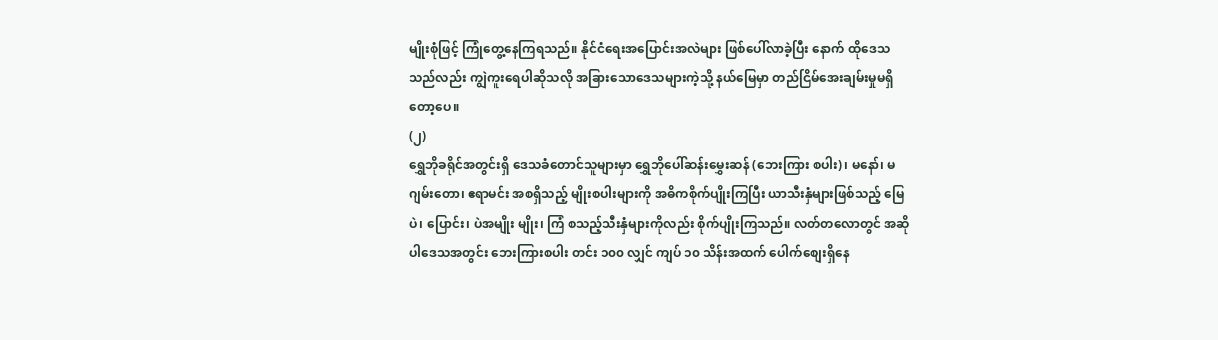မျိုးစုံဖြင့် ကြုံတွေ့နေကြရသည်။ နိုင်ငံရေးအပြောင်းအလဲများ ဖြစ်ပေါ်လာခဲ့ပြီး နောက် ထိုဒေသသည်လည်း ကျွဲကူးရေပါဆိုသလို အခြားသောဒေသများကဲ့သို့ နယ်မြေမှာ တည်ငြိမ်အေးချမ်းမှုမရှိတော့ပေ။
(၂)
ရွှေဘိုခရိုင်အတွင်းရှိ ဒေသခံတောင်သူများမှာ ရွှေဘိုပေါ်ဆန်းမွှေးဆန် (ဘေးကြား စပါး)၊ မနော်၊ မဂျမ်းတော၊ ဧရာမင်း အစရှိသည့် မျိုးစပါးများကို အဓိကစိုက်ပျိုးကြပြီး ယာသီးနှံများဖြစ်သည့် မြေပဲ၊ ပြောင်း၊ ပဲအမျိုး မျိုး၊ ကြံ စသည့်သီးနှံများကိုလည်း စိုက်ပျိုးကြသည်။ လတ်တလောတွင် အဆိုပါဒေသအတွင်း ဘေးကြားစပါး တင်း ၁၀၀ လျှင် ကျပ် ၁၀ သိန်းအထက် ပေါက်စျေးရှိနေ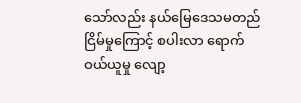သော်လည်း နယ်မြေဒေသမတည်ငြိမ်မှုကြောင့် စပါးလာ ရောက်ဝယ်ယူမှု လျော့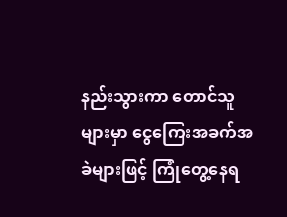နည်းသွားကာ တောင်သူများမှာ ငွေကြေးအခက်အခဲများဖြင့် ကြုံတွေ့နေရ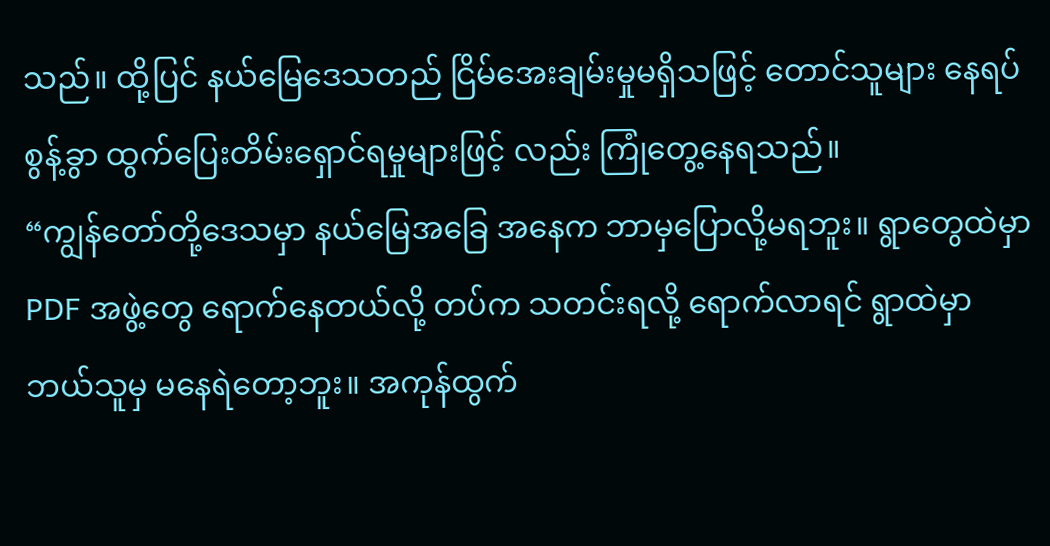သည်။ ထို့ပြင် နယ်မြေဒေသတည် ငြိမ်အေးချမ်းမှုမရှိသဖြင့် တောင်သူများ နေရပ်စွန့်ခွာ ထွက်ပြေးတိမ်းရှောင်ရမှုများဖြင့် လည်း ကြုံတွေ့နေရသည်။
“ကျွန်တော်တို့ဒေသမှာ နယ်မြေအခြေ အနေက ဘာမှပြောလို့မရဘူး။ ရွာတွေထဲမှာ PDF အဖွဲ့တွေ ရောက်နေတယ်လို့ တပ်က သတင်းရလို့ ရောက်လာရင် ရွာထဲမှာဘယ်သူမှ မနေရဲတော့ဘူး။ အကုန်ထွက်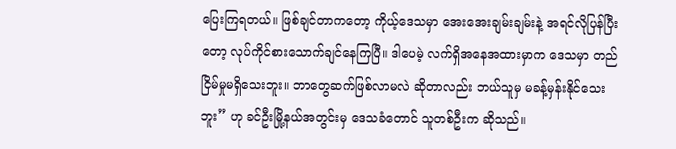ပြေးကြရတယ်။ ဖြစ်ချင်တာကတော့ ကိုယ့်ဒေသမှာ အေးအေးချမ်းချမ်းနဲ့ အရင်လိုပြန်ပြီးတော့ လုပ်ကိုင်စားသောက်ချင်နေကြပြီ။ ဒါပေမဲ့ လက်ရှိအနေအထားမှာက ဒေသမှာ တည်ငြိမ်မှုမရှိသေးဘူး။ ဘာတွေဆက်ဖြစ်လာမလဲ ဆိုတာလည်း ဘယ်သူမှ မခန့်မှန်းနိုင်သေးဘူး” ဟု ခင်ဦးမြို့နယ်အတွင်းမှ ဒေသခံတောင် သူတစ်ဦးက ဆိုသည်။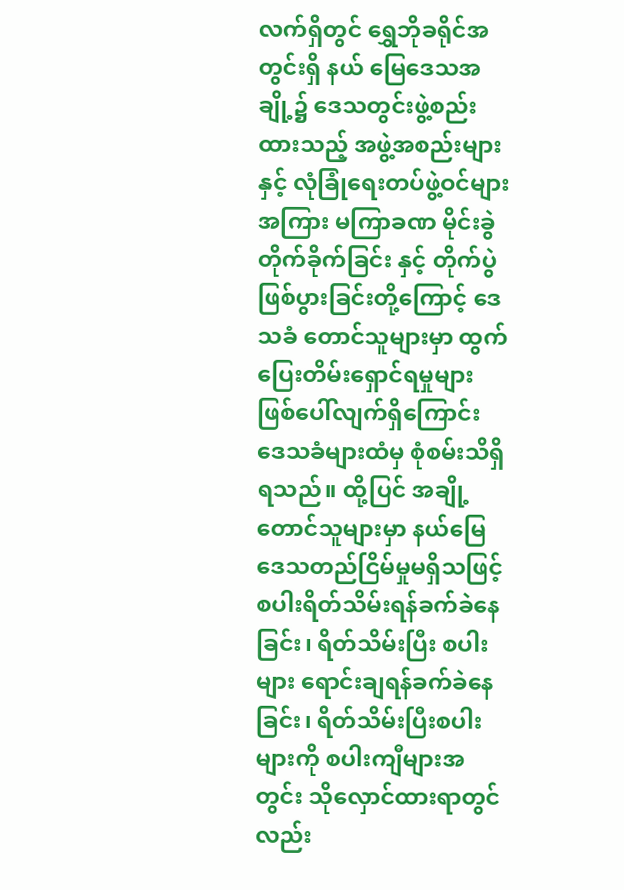လက်ရှိတွင် ရွှေဘိုခရိုင်အတွင်းရှိ နယ် မြေဒေသအချို့၌ ဒေသတွင်းဖွဲ့စည်းထားသည့် အဖွဲ့အစည်းများနှင့် လုံခြုံရေးတပ်ဖွဲ့ဝင်များအကြား မကြာခဏ မိုင်းခွဲတိုက်ခိုက်ခြင်း နှင့် တိုက်ပွဲဖြစ်ပွားခြင်းတို့ကြောင့် ဒေသခံ တောင်သူများမှာ ထွက်ပြေးတိမ်းရှောင်ရမှုများ ဖြစ်ပေါ်လျက်ရှိကြောင်း ဒေသခံများထံမှ စုံစမ်းသိရှိရသည်။ ထို့ပြင် အချို့တောင်သူများမှာ နယ်မြေဒေသတည်ငြိမ်မှုမရှိသဖြင့် စပါးရိတ်သိမ်းရန်ခက်ခဲနေခြင်း၊ ရိတ်သိမ်းပြီး စပါးများ ရောင်းချရန်ခက်ခဲနေခြင်း၊ ရိတ်သိမ်းပြီးစပါးများကို စပါးကျီများအတွင်း သိုလှောင်ထားရာတွင်လည်း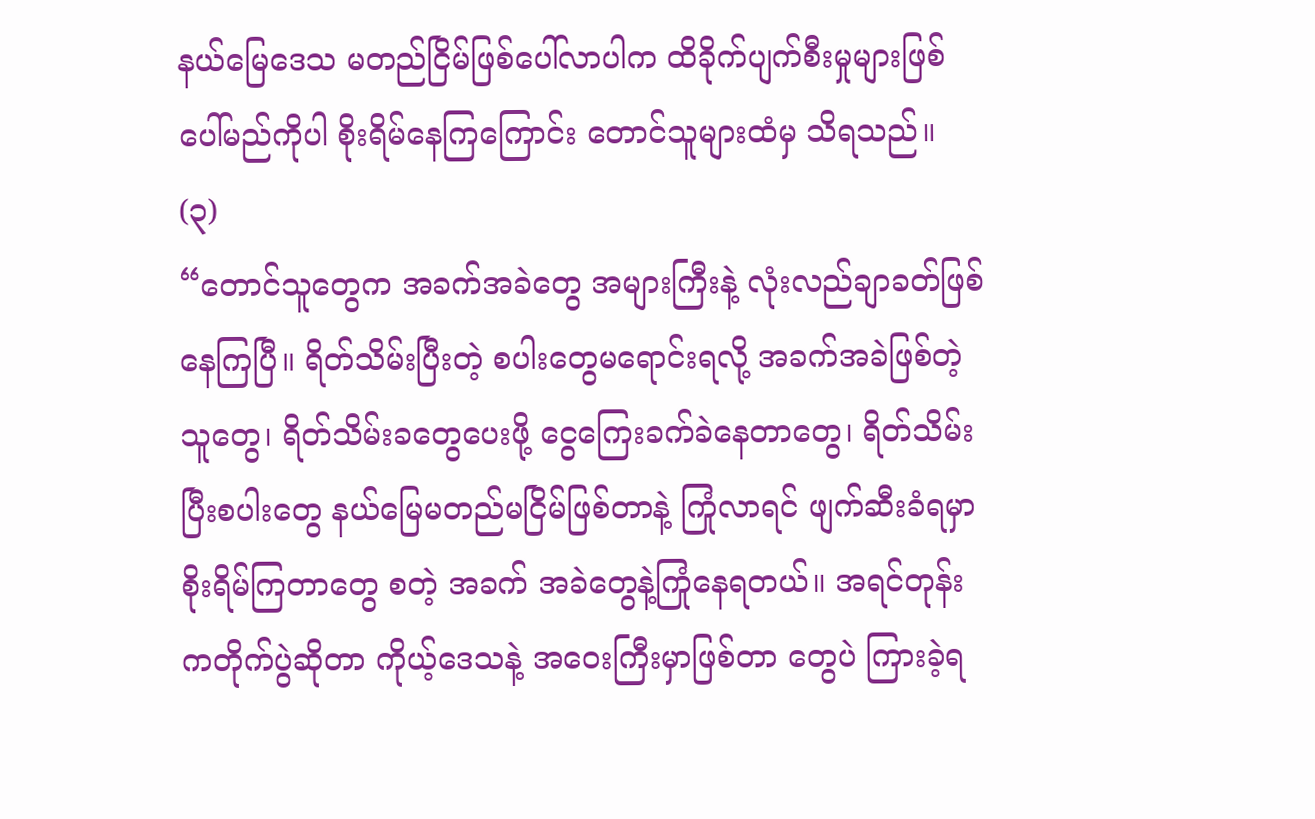နယ်မြေဒေသ မတည်ငြိမ်ဖြစ်ပေါ်လာပါက ထိခိုက်ပျက်စီးမှုများဖြစ်ပေါ်မည်ကိုပါ စိုးရိမ်နေကြကြောင်း တောင်သူများထံမှ သိရသည်။
(၃)
“တောင်သူတွေက အခက်အခဲတွေ အများကြီးနဲ့ လုံးလည်ချာခတ်ဖြစ်နေကြပြီ။ ရိတ်သိမ်းပြီးတဲ့ စပါးတွေမရောင်းရလို့ အခက်အခဲဖြစ်တဲ့သူတွေ၊ ရိတ်သိမ်းခတွေပေးဖို့ ငွေကြေးခက်ခဲနေတာတွေ၊ ရိတ်သိမ်းပြီးစပါးတွေ နယ်မြေမတည်မငြိမ်ဖြစ်တာနဲ့ ကြုံလာရင် ဖျက်ဆီးခံရမှာစိုးရိမ်ကြတာတွေ စတဲ့ အခက် အခဲတွေနဲ့ကြုံနေရတယ်။ အရင်တုန်းကတိုက်ပွဲဆိုတာ ကိုယ့်ဒေသနဲ့ အဝေးကြီးမှာဖြစ်တာ တွေပဲ ကြားခဲ့ရ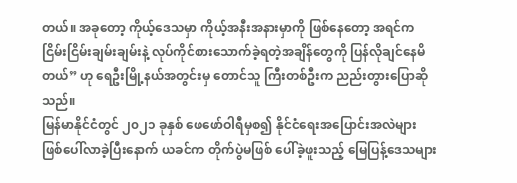တယ်။ အခုတော့ ကိုယ့်ဒေသမှာ ကိုယ့်အနီးအနားမှာကို ဖြစ်နေတော့ အရင်က ငြိမ်းငြိမ်းချမ်းချမ်းနဲ့ လုပ်ကိုင်စားသောက်ခဲ့ရတဲ့အချိန်တွေကို ပြန်လိုချင်နေမိတယ်” ဟု ရေဦးမြို့နယ်အတွင်းမှ တောင်သူ ကြီးတစ်ဦးက ညည်းတွားပြောဆိုသည်။
မြန်မာနိုင်ငံတွင် ၂၀၂၁ ခုနှစ် ဖေဖော်ဝါရီမှစ၍ နိုင်ငံရေးအပြောင်းအလဲများ ဖြစ်ပေါ်လာခဲ့ပြီးနောက် ယခင်က တိုက်ပွဲမဖြစ် ပေါ်ခဲ့ဖူးသည့် မြေပြန့်ဒေသများ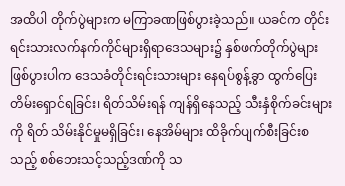အထိပါ တိုက်ပွဲများက မကြာခဏဖြစ်ပွားခဲ့သည်။ ယခင်က တိုင်းရင်းသားလက်နက်ကိုင်များရှိရာဒေသများ၌ နှစ်ဖက်တိုက်ပွဲများဖြစ်ပွားပါက ဒေသခံတိုင်းရင်းသားများ နေရပ်စွန့်ခွာ ထွက်ပြေးတိမ်းရှောင်ရခြင်း၊ ရိတ်သိမ်းရန် ကျန်ရှိနေသည့် သီးနှံစိုက်ခင်းများကို ရိတ် သိမ်းနိုင်မှုမရှိခြင်း၊ နေအိမ်များ ထိခိုက်ပျက်စီးခြင်းစသည့် စစ်ဘေးသင့်သည့်ဒဏ်ကို သ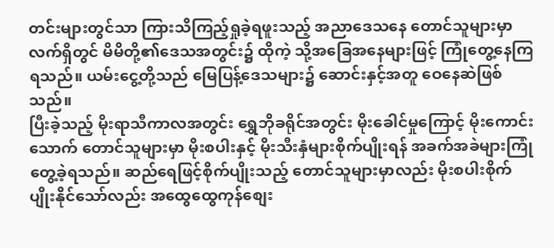တင်းများတွင်သာ ကြားသိကြည့်ရှုခဲ့ရဖူးသည့် အညာဒေသနေ တောင်သူများမှာ လက်ရှိတွင် မိမိတို့၏ဒေသအတွင်း၌ ထိုကဲ့ သို့အခြေအနေများဖြင့် ကြုံတွေ့နေကြရသည်။ ယမ်းငွေ့တို့သည် မြေပြန့်ဒေသများ၌ ဆောင်းနှင့်အတူ ဝေနေဆဲဖြစ်သည်။
ပြီးခဲ့သည့် မိုးရာသီကာလအတွင်း ရွှေဘိုခရိုင်အတွင်း မိုးခေါင်မှုကြောင့် မိုးကောင်းသောက် တောင်သူများမှာ မိုးစပါးနှင့် မိုးသီးနှံများစိုက်ပျိုးရန် အခက်အခဲများကြုံတွေ့ခဲ့ရသည်။ ဆည်ရေဖြင့်စိုက်ပျိုးသည့် တောင်သူများမှာလည်း မိုးစပါးစိုက်ပျိုးနိုင်သော်လည်း အထွေထွေကုန်စျေး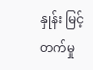နှုန်း မြင့်တက်မှု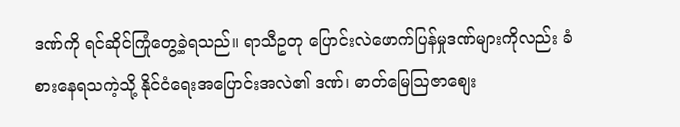ဒဏ်ကို ရင်ဆိုင်ကြုံတွေ့ခဲ့ရသည်။ ရာသီဥတု ပြောင်းလဲဖောက်ပြန်မှုဒဏ်များကိုလည်း ခံစားနေရသကဲ့သို့ နိုင်ငံရေးအပြောင်းအလဲ၏ ဒဏ်၊ ဓာတ်မြေသြဇာစျေး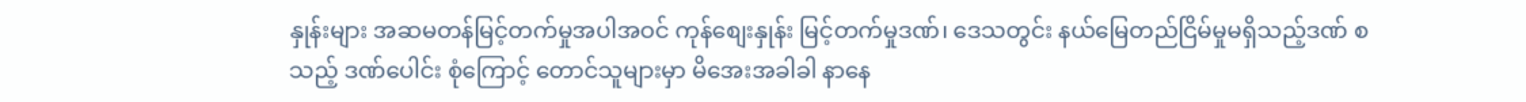နှုန်းများ အဆမတန်မြင့်တက်မှုအပါအဝင် ကုန်စျေးနှုန်း မြင့်တက်မှုဒဏ်၊ ဒေသတွင်း နယ်မြေတည်ငြိမ်မှုမရှိသည့်ဒဏ် စသည့် ဒဏ်ပေါင်း စုံကြောင့် တောင်သူများမှာ မိအေးအခါခါ နာနေ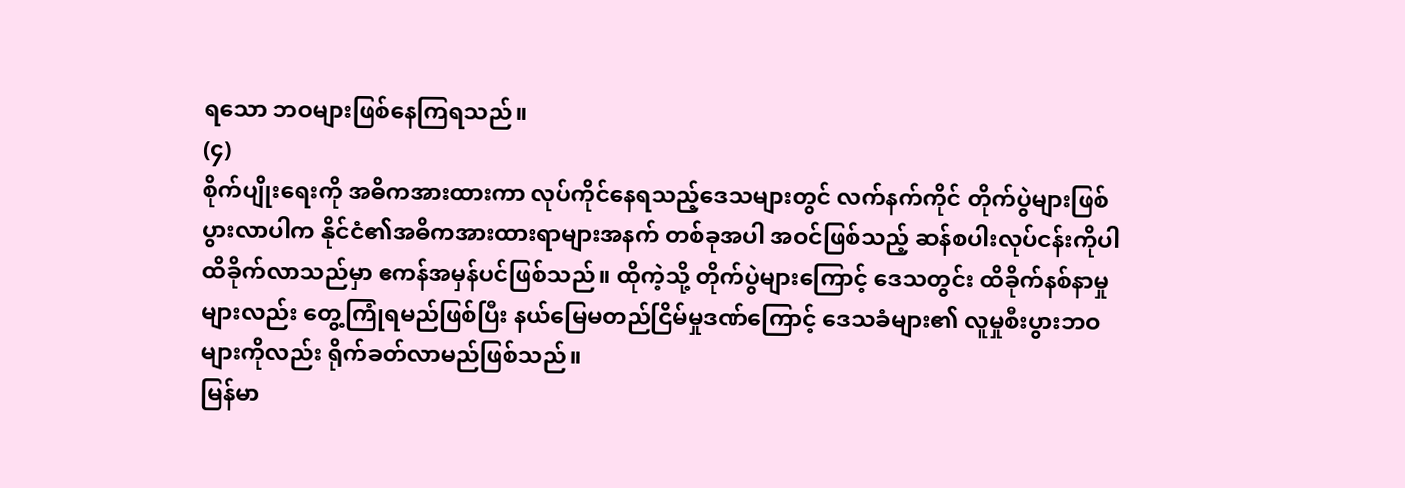ရသော ဘဝများဖြစ်နေကြရသည်။
(၄)
စိုက်ပျိုးရေးကို အဓိကအားထားကာ လုပ်ကိုင်နေရသည့်ဒေသများတွင် လက်နက်ကိုင် တိုက်ပွဲများဖြစ်ပွားလာပါက နိုင်ငံ၏အဓိကအားထားရာများအနက် တစ်ခုအပါ အဝင်ဖြစ်သည့် ဆန်စပါးလုပ်ငန်းကိုပါ ထိခိုက်လာသည်မှာ ဧကန်အမှန်ပင်ဖြစ်သည်။ ထိုကဲ့သို့ တိုက်ပွဲများကြောင့် ဒေသတွင်း ထိခိုက်နစ်နာမှုများလည်း တွေ့ကြုံရမည်ဖြစ်ပြီး နယ်မြေမတည်ငြိမ်မှုဒဏ်ကြောင့် ဒေသခံများ၏ လူမှုစီးပွားဘဝများကိုလည်း ရိုက်ခတ်လာမည်ဖြစ်သည်။
မြန်မာ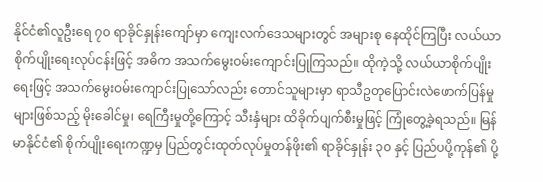နိုင်ငံ၏လူဦးရေ ၇၀ ရာခိုင်နှုန်းကျော်မှာ ကျေးလက်ဒေသများတွင် အများစု နေထိုင်ကြပြီး လယ်ယာစိုက်ပျိုးရေးလုပ်ငန်းဖြင့် အဓိက အသက်မွေးဝမ်းကျောင်းပြုကြသည်။ ထိုကဲ့သို့ လယ်ယာစိုက်ပျိုးရေးဖြင့် အသက်မွေးဝမ်းကျောင်းပြုသော်လည်း တောင်သူများမှာ ရာသီဥတုပြောင်းလဲဖောက်ပြန်မှုများဖြစ်သည့် မိုးခေါင်မှု၊ ရေကြီးမှုတို့ကြောင့် သီးနှံများ ထိခိုက်ပျက်စီးမှုဖြင့် ကြုံတွေ့ခဲ့ရသည်။ မြန်မာနိုင်ငံ၏ စိုက်ပျိုးရေးကဏ္ဍမှ ပြည်တွင်းထုတ်လုပ်မှုတန်ဖိုး၏ ရာခိုင်နှုန်း ၃၀ နှင့် ပြည်ပပို့ကုန်၏ ပို့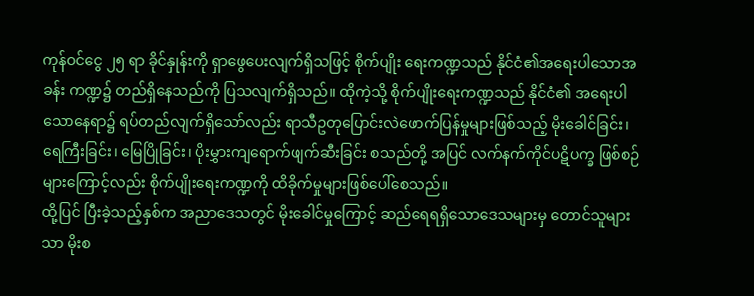ကုန်ဝင်ငွေ ၂၅ ရာ ခိုင်နှုန်းကို ရှာဖွေပေးလျက်ရှိသဖြင့် စိုက်ပျိုး ရေးကဏ္ဍသည် နိုင်ငံ၏အရေးပါသောအခန်း ကဏ္ဍ၌ တည်ရှိနေသည်ကို ပြသလျက်ရှိသည်။ ထိုကဲ့သို့ စိုက်ပျိုးရေးကဏ္ဍသည် နိုင်ငံ၏ အရေးပါသောနေရာ၌ ရပ်တည်လျက်ရှိသော်လည်း ရာသီဥတုပြောင်းလဲဖောက်ပြန်မှုများဖြစ်သည့် မိုးခေါင်ခြင်း၊ ရေကြီးခြင်း၊ မြေပြိုခြင်း၊ ပိုးမွှားကျရောက်ဖျက်ဆီးခြင်း စသည်တို့ အပြင် လက်နက်ကိုင်ပဋိပက္ခ ဖြစ်စဉ်များကြောင့်လည်း စိုက်ပျိုးရေးကဏ္ဍကို ထိခိုက်မှုများဖြစ်ပေါ်စေသည်။
ထို့ပြင် ပြီးခဲ့သည့်နှစ်က အညာဒေသတွင် မိုးခေါင်မှုကြောင့် ဆည်ရေရရှိသောဒေသများမှ တောင်သူများသာ မိုးစ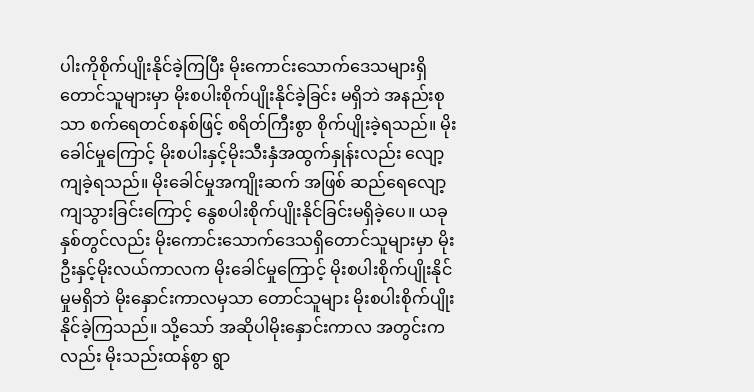ပါးကိုစိုက်ပျိုးနိုင်ခဲ့ကြပြီး မိုးကောင်းသောက်ဒေသများရှိ တောင်သူများမှာ မိုးစပါးစိုက်ပျိုးနိုင်ခဲ့ခြင်း မရှိဘဲ အနည်းစုသာ စက်ရေတင်စနစ်ဖြင့် စရိတ်ကြီးစွာ စိုက်ပျိုးခဲ့ရသည်။ မိုးခေါင်မှုကြောင့် မိုးစပါးနှင့်မိုးသီးနှံအထွက်နှုန်းလည်း လျော့ကျခဲ့ရသည်။ မိုးခေါင်မှုအကျိုးဆက် အဖြစ် ဆည်ရေလျော့ကျသွားခြင်းကြောင့် နွေစပါးစိုက်ပျိုးနိုင်ခြင်းမရှိခဲ့ပေ။ ယခုနှစ်တွင်လည်း မိုးကောင်းသောက်ဒေသရှိတောင်သူများမှာ မိုးဦးနှင့်မိုးလယ်ကာလက မိုးခေါင်မှုကြောင့် မိုးစပါးစိုက်ပျိုးနိုင်မှုမရှိဘဲ မိုးနှောင်းကာလမှသာ တောင်သူများ မိုးစပါးစိုက်ပျိုးနိုင်ခဲ့ကြသည်။ သို့သော် အဆိုပါမိုးနှောင်းကာလ အတွင်းကလည်း မိုးသည်းထန်စွာ ရွာ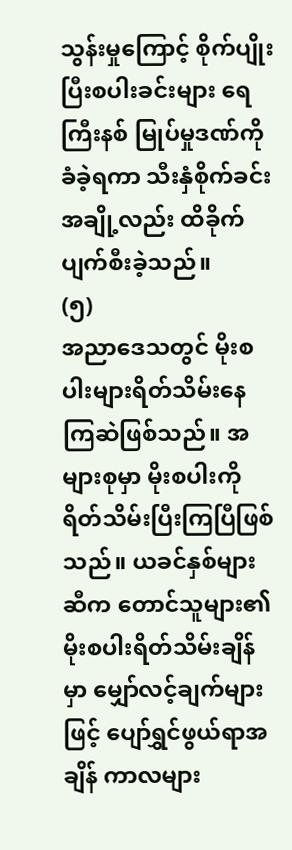သွန်းမှုကြောင့် စိုက်ပျိုးပြီးစပါးခင်းများ ရေကြီးနစ် မြုပ်မှုဒဏ်ကိုခံခဲ့ရကာ သီးနှံစိုက်ခင်းအချို့လည်း ထိခိုက်ပျက်စီးခဲ့သည်။
(၅)
အညာဒေသတွင် မိုးစပါးများရိတ်သိမ်းနေကြဆဲဖြစ်သည်။ အများစုမှာ မိုးစပါးကို ရိတ်သိမ်းပြီးကြပြီဖြစ်သည်။ ယခင်နှစ်များဆီက တောင်သူများ၏ မိုးစပါးရိတ်သိမ်းချိန်မှာ မျှော်လင့်ချက်များဖြင့် ပျော်ရွှင်ဖွယ်ရာအချိန် ကာလများ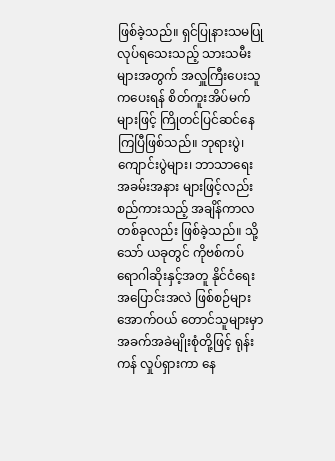ဖြစ်ခဲ့သည်။ ရှင်ပြုနားသမပြုလုပ်ရသေးသည့် သားသမီးများအတွက် အလှူကြီးပေးသူကပေးရန် စိတ်ကူးအိပ်မက်များဖြင့် ကြိုတင်ပြင်ဆင်နေကြပြီဖြစ်သည်။ ဘုရားပွဲ၊ ကျောင်းပွဲများ၊ ဘာသာရေးအခမ်းအနား များဖြင့်လည်း စည်ကားသည့် အချိန်ကာလတစ်ခုလည်း ဖြစ်ခဲ့သည်။ သို့သော် ယခုတွင် ကိုဗစ်ကပ်ရောဂါဆိုးနှင့်အတူ နိုင်ငံရေးအပြောင်းအလဲ ဖြစ်စဉ်များအောက်ဝယ် တောင်သူများမှာ အခက်အခဲမျိုးစုံတို့ဖြင့် ရုန်းကန် လှုပ်ရှားကာ နေ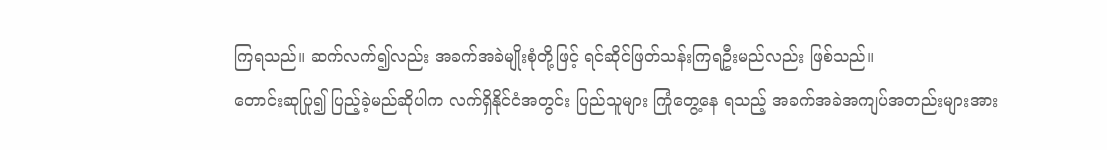ကြရသည်။ ဆက်လက်၍လည်း အခက်အခဲမျိုးစုံတို့ဖြင့် ရင်ဆိုင်ဖြတ်သန်းကြရဦးမည်လည်း ဖြစ်သည်။
တောင်းဆုပြု၍ ပြည့်ခဲ့မည်ဆိုပါက လက်ရှိနိုင်ငံအတွင်း ပြည်သူများ ကြုံတွေ့နေ ရသည့် အခက်အခဲအကျပ်အတည်းများအား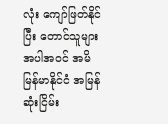လုံး ကျော်ဖြတ်နိုင်ပြီး တောင်သူများအပါအဝင် အမိမြန်မာနိုင်ငံ အမြန်ဆုံးငြိမ်း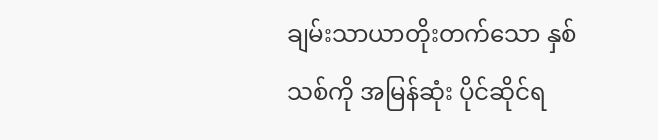ချမ်းသာယာတိုးတက်သော နှစ်သစ်ကို အမြန်ဆုံး ပိုင်ဆိုင်ရ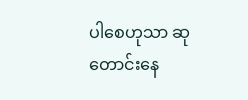ပါစေဟုသာ ဆုတောင်းနေ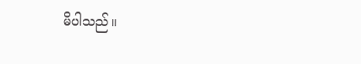မိပါသည်။